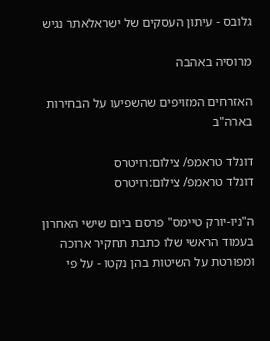גלובס - עיתון העסקים של ישראלאתר נגיש

מרוסיה באהבה

האזרחים המזויפים שהשפיעו על הבחירות בארה"ב

דונלד טראמפ/ צילום:רויטרס
דונלד טראמפ/ צילום:רויטרס

ה"ניו-יורק טיימס" פרסם ביום שישי האחרון בעמוד הראשי שלו כתבת תחקיר ארוכה ומפורטת על השיטות בהן נקטו - על פי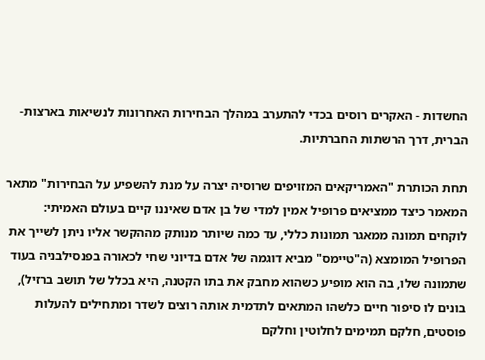החשדות - האקרים רוסים בכדי להתערב במהלך הבחירות האחרונות לנשיאות בארצות-הברית, דרך הרשתות החברתיות.

תחת הכותרת "האמריקאים המזויפים שרוסיה יצרה על מנת להשפיע על הבחירות" מתאר המאמר כיצד ממציאים פרופיל אמין למדי של בן אדם שאיננו קיים בעולם האמיתי: לוקחים תמונה ממאגר תמונות כללי, עד כמה שיותר מנותק מההקשר אליו ניתן לשייך את הפרופיל המומצא (ה"טיימס" מביא דוגמה של אדם בדיוני שחי לכאורה בפנסילבניה בעוד שתמונה שלו, בה הוא מופיע כשהוא מחבק את בתו הקטנה, היא בכלל של תושב ברזיל), בונים לו סיפור חיים כלשהו המתאים לתדמית אותה רוצים לשדר ומתחילים להעלות פוסטים, חלקם תמימים לחלוטין וחלקם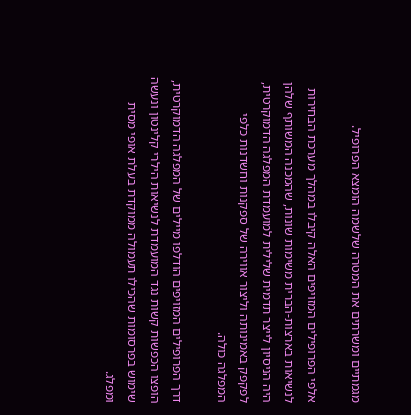מגמתיים ומשרתים את המטרה שלשמה הומצא הפרופיל.

אלפי הפרופילים המזויפים האלה קיבלו במהלך מערכת הבחירות לנשיאות בארצות-הברית משימות שונות, שהמכנה המשותף שלהן היה הניסיון לייצר תדמית שלילית למועמדת המפלגה הדמוקרטית, לפקפק באמינותה וליצור אווירה של ספקנות וחשדנות כלפי המפלגה כולה.

דרך הפרופילים המזויפים הודלפו מיילים של המפלגה הדמוקרטית, הופצו הכפשות קשות נגד המועמדת לנשיאות הילרי קלינטון ונעשה שימוש בפרסומות שהכילו תעמולה ממוקדת בעלת אופי מסית ומפלג.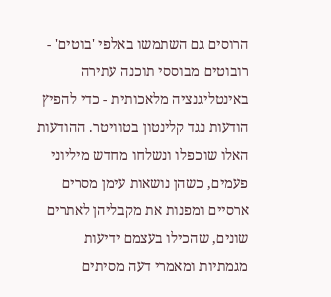הרוסים גם השתמשו באלפי 'בוטים' - רובוטים מבוססי תוכנה עתירה באינטליגנציה מלאכותית - כדי להפיץ הודעות נגד קלינטון בטוויטר. ההודעות האלו שוכפלו ונשלחו מחדש מיליוני פעמים, כשהן נושאות עימן מסרים ארסיים ומפנות את מקבליהן לאתרים שונים, שהכילו בעצמם ידיעות מגמתיות ומאמרי דעה מסיתים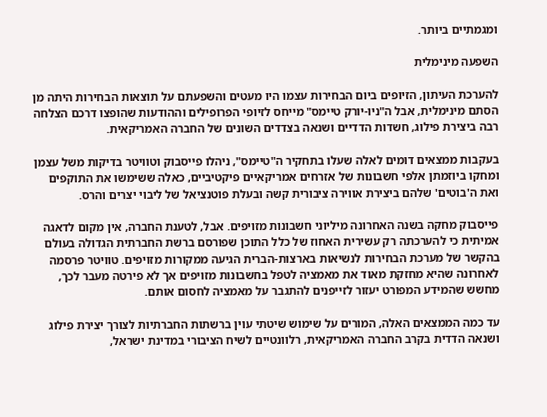ומגמתיים ביותר.

השפעה מינימלית

להערכת העיתון, הזיופים ביום הבחירות עצמו היו מעטים והשפעתם על תוצאות הבחירות היתה מן הסתם מינימלית, אבל ה"ניו-יורק טיימס" מייחס לזיופי הפרופילים וההודעות שהופצו דרכם הצלחה רבה ביצירת פילוג, חשדות הדדיים ושנאה בצדדים השונים של החברה האמריקאית.

בעקבות ממצאים דומים לאלה שעלו בתחקיר ה"טיימס", ניהלו פייסבוק וטוויטר בדיקות משל עצמן ומחקו ביוזמתן אלפי חשבונות של אזרחים אמריקאיים פיקטיביים, כאלה ששימשו את התוקפים ואת ה'בוטים' שלהם ביצירת אווירה ציבורית קשה ובעלת פוטנציאל של ליבוי יצרים והרס.

פייסבוק מחקה בשנה האחרונה מיליוני חשבונות מזויפים. אבל, לטענת החברה, אין מקום לדאגה אמיתית כי להערכתה רק עשירית האחוז של כלל התוכן שפורסם ברשת החברתית הגדולה בעולם בהקשר של מערכת הבחירות לנשיאות בארצות-הברית הגיעה ממקורות מזויפים. טוויטר פרסמה לאחרונה שהיא מחזקת מאוד את מאמציה לטפל בחשבונות מזויפים אך לא פירטה מעבר לכך, מחשש שהמידע המפורט יעזור לזייפנים להתגבר על מאמציה לחסום אותם.

עד כמה הממצאים האלה, המורים על שימוש שיטתי עוין ברשתות החברתיות לצורך יצירת פילוג ושנאה הדדית בקרב החברה האמריקאית, רלוונטיים לשיח הציבורי במדינת ישראל,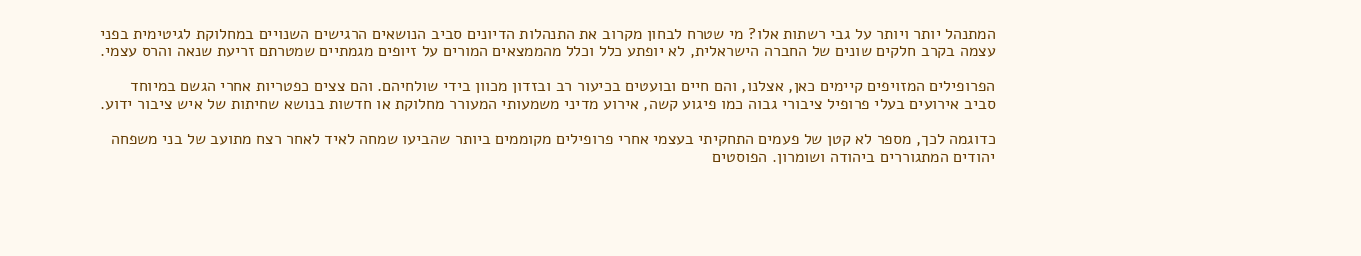המתנהל יותר ויותר על גבי רשתות אלו? מי שטרח לבחון מקרוב את התנהלות הדיונים סביב הנושאים הרגישים השנויים במחלוקת לגיטימית בפני עצמה בקרב חלקים שונים של החברה הישראלית, לא יופתע כלל וכלל מהממצאים המורים על זיופים מגמתיים שמטרתם זריעת שנאה והרס עצמי.

הפרופילים המזויפים קיימים כאן, אצלנו, והם חיים ובועטים בכיעור רב ובזדון מכוון בידי שולחיהם. והם צצים כפטריות אחרי הגשם במיוחד סביב אירועים בעלי פרופיל ציבורי גבוה כמו פיגוע קשה, אירוע מדיני משמעותי המעורר מחלוקת או חדשות בנושא שחיתות של איש ציבור ידוע.

כדוגמה לכך, מספר לא קטן של פעמים התחקיתי בעצמי אחרי פרופילים מקוממים ביותר שהביעו שמחה לאיד לאחר רצח מתועב של בני משפחה יהודים המתגוררים ביהודה ושומרון. הפוסטים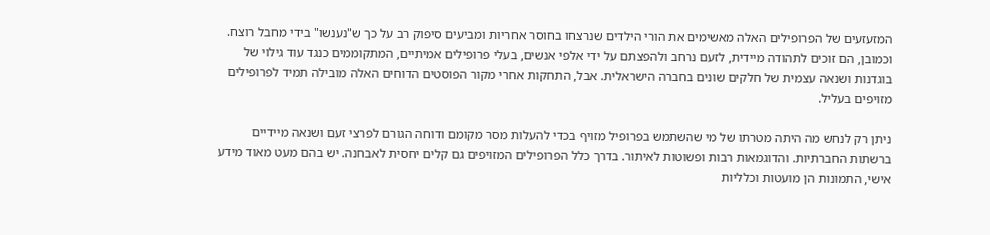המזעזעים של הפרופילים האלה מאשימים את הורי הילדים שנרצחו בחוסר אחריות ומביעים סיפוק רב על כך ש"נענשו" בידי מחבל רוצח. וכמובן, הם זוכים לתהודה מיידית, לזעם נרחב ולהפצתם על ידי אלפי אנשים, בעלי פרופילים אמיתיים, המתקוממים כנגד עוד גילוי של בוגדנות ושנאה עצמית של חלקים שונים בחברה הישראלית. אבל, התחקות אחרי מקור הפוסטים הדוחים האלה מובילה תמיד לפרופילים מזויפים בעליל.

ניתן רק לנחש מה היתה מטרתו של מי שהשתמש בפרופיל מזויף בכדי להעלות מסר מקומם ודוחה הגורם לפרצי זעם ושנאה מיידיים ברשתות החברתיות. והדוגמאות רבות ופשוטות לאיתור. בדרך כלל הפרופילים המזויפים גם קלים יחסית לאבחנה. יש בהם מעט מאוד מידע אישי, התמונות הן מועטות וכלליות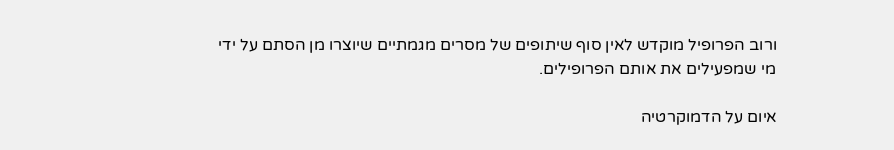ורוב הפרופיל מוקדש לאין סוף שיתופים של מסרים מגמתיים שיוצרו מן הסתם על ידי מי שמפעילים את אותם הפרופילים.

איום על הדמוקרטיה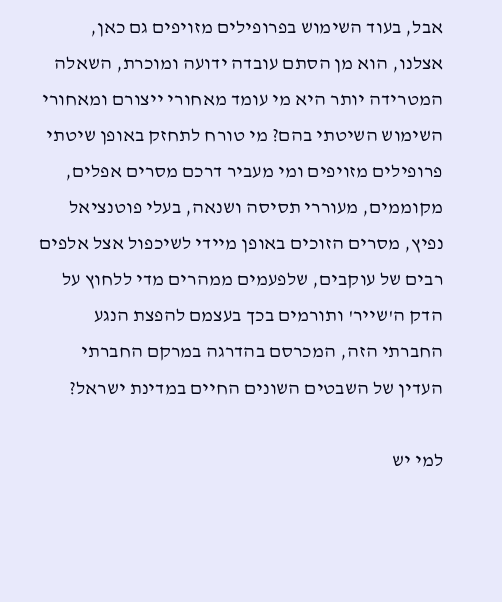אבל, בעוד השימוש בפרופילים מזויפים גם כאן, אצלנו, הוא מן הסתם עובדה ידועה ומוכרת, השאלה המטרידה יותר היא מי עומד מאחורי ייצורם ומאחורי השימוש השיטתי בהם? מי טורח לתחזק באופן שיטתי פרופילים מזויפים ומי מעביר דרכם מסרים אפלים, מקוממים, מעוררי תסיסה ושנאה, בעלי פוטנציאל נפיץ, מסרים הזוכים באופן מיידי לשיכפול אצל אלפים רבים של עוקבים, שלפעמים ממהרים מדי ללחוץ על הדק ה'שייר' ותורמים בכך בעצמם להפצת הנגע החברתי הזה, המכרסם בהדרגה במרקם החברתי העדין של השבטים השונים החיים במדינת ישראל?

למי יש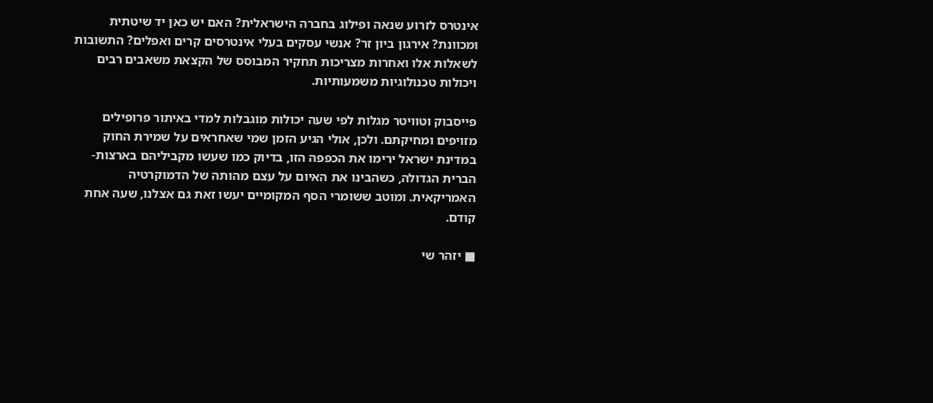אינטרס לזרוע שנאה ופילוג בחברה הישראלית? האם יש כאן יד שיטתית ומכוונת? אירגון ביון זר? אנשי עסקים בעלי אינטרסים קרים ואפלים? התשובות לשאלות אלו ואחרות מצריכות תחקיר המבוסס של הקצאת משאבים רבים ויכולות טכנולוגיות משמעותיות.

פייסבוק וטוויטר מגלות לפי שעה יכולות מוגבלות למדי באיתור פרופילים מזויפים ומחיקתם. ולכן, אולי הגיע הזמן שמי שאחראים על שמירת החוק במדינת ישראל ירימו את הכפפה הזו, בדיוק כמו שעשו מקביליהם בארצות-הברית הגדולה, כשהבינו את האיום על עצם מהותה של הדמוקרטיה האמריקאית. ומוטב ששומרי הסף המקומיים יעשו זאת גם אצלנו, שעה אחת קודם.

■ יזהר שי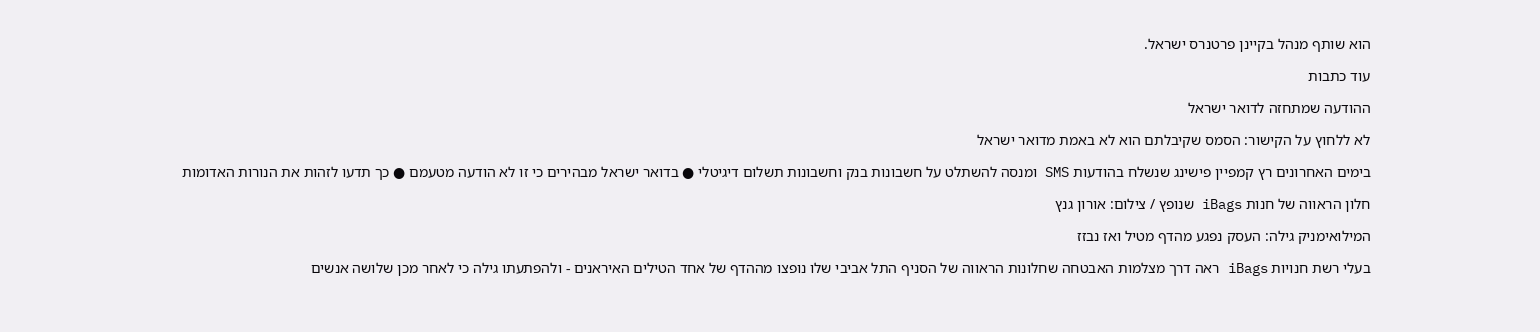הוא שותף מנהל בקיינן פרטנרס ישראל.

עוד כתבות

ההודעה שמתחזה לדואר ישראל

לא ללחוץ על הקישור: הסמס שקיבלתם הוא לא באמת מדואר ישראל

בימים האחרונים רץ קמפיין פישינג שנשלח בהודעות SMS ומנסה להשתלט על חשבונות בנק וחשבונות תשלום דיגיטלי ● בדואר ישראל מבהירים כי זו לא הודעה מטעמם ● כך תדעו לזהות את הנורות האדומות

חלון הראווה של חנות iBags שנופץ / צילום: אורון גנץ

המילואימניק גילה: העסק נפגע מהדף מטיל ואז נבזז

בעלי רשת חנויות iBags ראה דרך מצלמות האבטחה שחלונות הראווה של הסניף התל אביבי שלו נופצו מההדף של אחד הטילים האיראנים - ולהפתעתו גילה כי לאחר מכן שלושה אנשים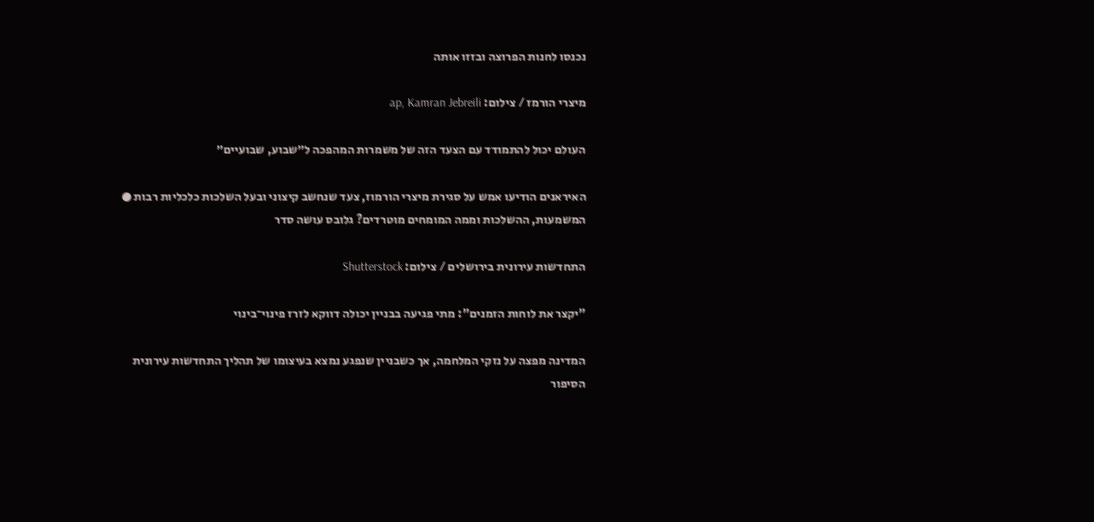נכנסו לחנות הפרוצה ובזזו אותה

מיצרי הורמז / צילום: ap, Kamran Jebreili

העולם יכול להתמודד עם הצעד הזה של משמרות המהפכה ל״שבוע, שבועיים״

האיראנים הודיעו אמש על סגירת מיצרי הורמוז, צעד שנחשב קיצוני ובעל השלכות כלכליות רבות ● המשמעות, ההשלכות וממה המומחים מוטרדים? גלובס עושה סדר

התחדשות עירונית בירושלים / צילום: Shutterstock

"יקצר את לוחות הזמנים": מתי פגיעה בבניין יכולה דווקא לזרז פינוי־בינוי

המדינה מפצה על נזקי המלחמה, אך כשבניין שנפגע נמצא בעיצומו של תהליך התחדשות עירונית הסיפור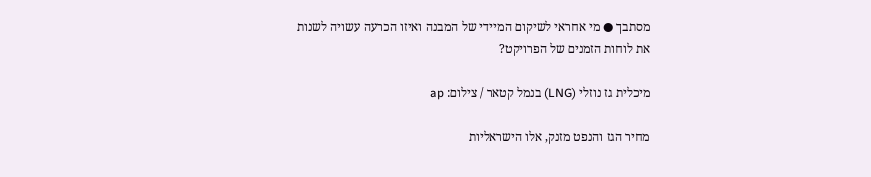מסתבך ● מי אחראי לשיקום המיידי של המבנה ואיזו הכרעה עשויה לשנות את לוחות הזמנים של הפרויקט?

מיכלית גז נוזלי (LNG) בנמל קטאר / צילום: ap

מחיר הגז והנפט מזנק, אלו הישראליות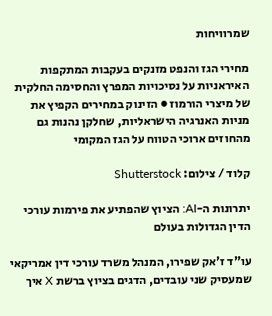שמרוויחות

מחירי הגז והנפט מזנקים בעקבות המתקפות האיראניות על נסיכויות המפרץ והחסימה החלקית של מיצרי הורמוז ● הזינוק במחירים הקפיץ את מניות האנרגיה הישראליות, שחלקן נהנות גם מהחוזים ארוכי הטווח על הגז המקומי

קלוד / צילום: Shutterstock

יתרונות ה-AI: הציוץ שהפתיע את פירמות עורכי הדין הגדולות בעולם

עו"ד ז'אק שפירו, המנהל משרד עורכי דין אמריקאי שמעסיק שני עובדים, הדגים בציוץ ברשת X איך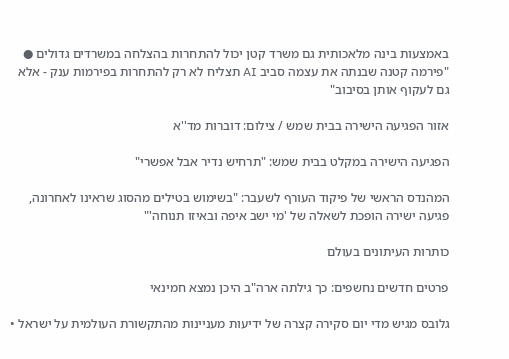באמצעות בינה מלאכותית גם משרד קטן יכול להתחרות בהצלחה במשרדים גדולים ● "פירמה קטנה שבנתה את עצמה סביב AI תצליח לא רק להתחרות בפירמות ענק - אלא גם לעקוף אותן בסיבוב"

אזור הפגיעה הישירה בבית שמש / צילום: דוברות מד''א

הפגיעה הישירה במקלט בבית שמש: "תרחיש נדיר אבל אפשרי"

המהנדס הראשי של פיקוד העורף לשעבר: "בשימוש בטילים מהסוג שראינו לאחרונה, פגיעה ישירה הופכת לשאלה של 'מי ישב איפה ובאיזו תנוחה'"

כותרות העיתונים בעולם

פרטים חדשים נחשפים: כך גילתה ארה"ב היכן נמצא חמינאי

גלובס מגיש מדי יום סקירה קצרה של ידיעות מעניינות מהתקשורת העולמית על ישראל •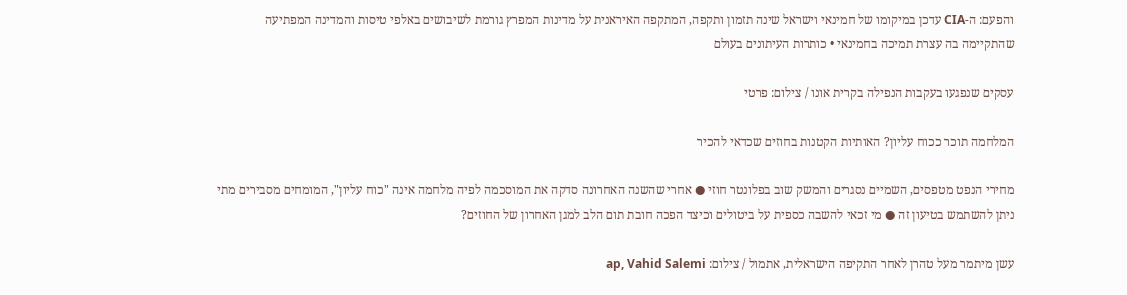והפעם: ה-CIA עדכן במיקומו של חמינאי וישראל שינה תזמון ותקפה, המתקפה האיראנית על מדינות המפרץ גורמת לשיבושים באלפי טיסות והמדינה המפתיעה שהתקיימה בה עצרת תמיכה בחמינאי • כותרות העיתונים בעולם

עסקים שנפגעו בעקבות הנפילה בקרית אונו / צילום: פרטי

המלחמה תוכר ככוח עליון? האותיות הקטנות בחוזים שכדאי להכיר

מחירי הנפט מטפסים, השמיים נסגרים והמשק שוב בפלונטר חוזי ● אחרי שהשנה האחרונה סדקה את המוסכמה לפיה מלחמה אינה "כוח עליון", המומחים מסבירים מתי ניתן להשתמש בטיעון זה ● מי זכאי להשבה כספית על ביטולים וכיצד הפכה חובת תום הלב למגן האחרון של החוזים?

עשן מיתמר מעל טהרן לאחר התקיפה הישראלית, אתמול / צילום: ap, Vahid Salemi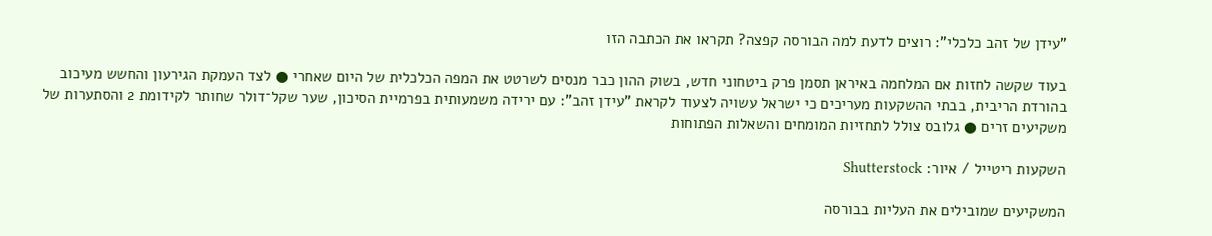"עידן של זהב כלכלי": רוצים לדעת למה הבורסה קפצה? תקראו את הכתבה הזו

בעוד שקשה לחזות אם המלחמה באיראן תסמן פרק ביטחוני חדש, בשוק ההון כבר מנסים לשרטט את המפה הכלכלית של היום שאחרי ● לצד העמקת הגירעון והחשש מעיכוב בהורדת הריבית, בבתי ההשקעות מעריכים כי ישראל עשויה לצעוד לקראת "עידן זהב": עם ירידה משמעותית בפרמיית הסיכון, שער שקל־דולר שחותר לקידומת 2 והסתערות של משקיעים זרים ● גלובס צולל לתחזיות המומחים והשאלות הפתוחות

השקעות ריטייל / איור: Shutterstock

המשקיעים שמובילים את העליות בבורסה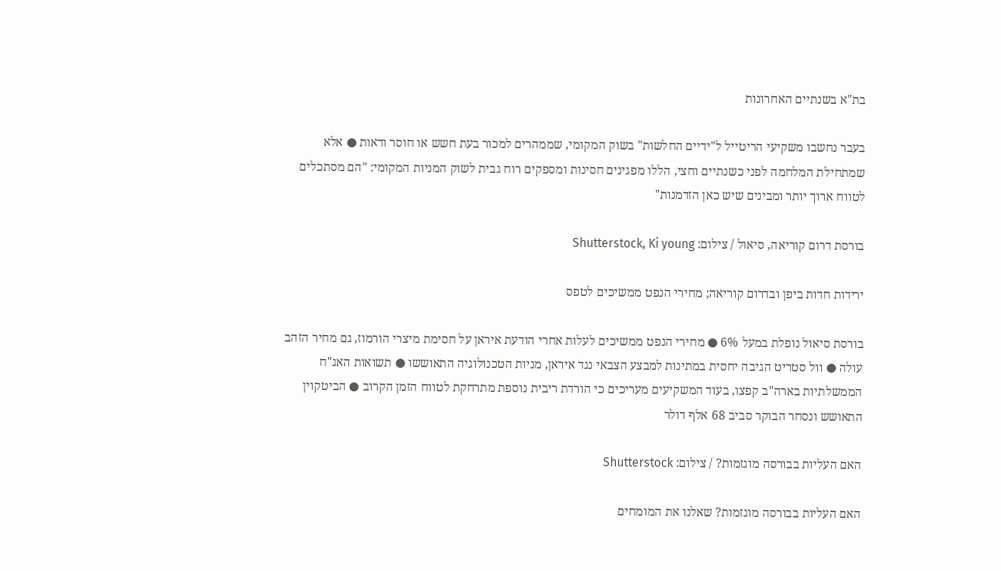בת"א בשנתיים האחרונות

בעבר נחשבו משקיעי הריטייל ל"ידיים החלשות" בשוק המקומי, שממהרים למכור בעת חשש או חוסר ודאות ● אלא שמתחילת המלחמה לפני כשנתיים וחצי, הללו מפגינים חסינות ומספקים רוח גבית לשוק המניות המקומי: "הם מסתכלים לטווח ארוך יותר ומבינים שיש כאן הזדמנות"

בורסת דרום קוריאה, סיאול / צילום: Shutterstock, Ki young

ירידות חדות ביפן ובדרום קוריאה; מחירי הנפט ממשיכים לטפס

בורסת סיאול נופלת במעל 6% ● מחירי הנפט ממשיכים לעלות אחרי הודעת איראן על חסימת מיצרי הורמוז, גם מחיר הזהב עולה ● וול סטריט הגיבה יחסית במתינות למבצע הצבאי נגד איראן, מניות הטכנולוגיה התאוששו ● תשואות האג"ח הממשלתיות בארה"ב קפצו, בעוד המשקיעים מעריכים כי הורדת ריבית נוספת מתרחקת לטווח הזמן הקרוב ● הביטקוין התאושש ונסחר הבוקר סביב 68 אלף דולר

האם העליות בבורסה מוגזמות? / צילום: Shutterstock

האם העליות בבורסה מוגזמות? שאלנו את המומחים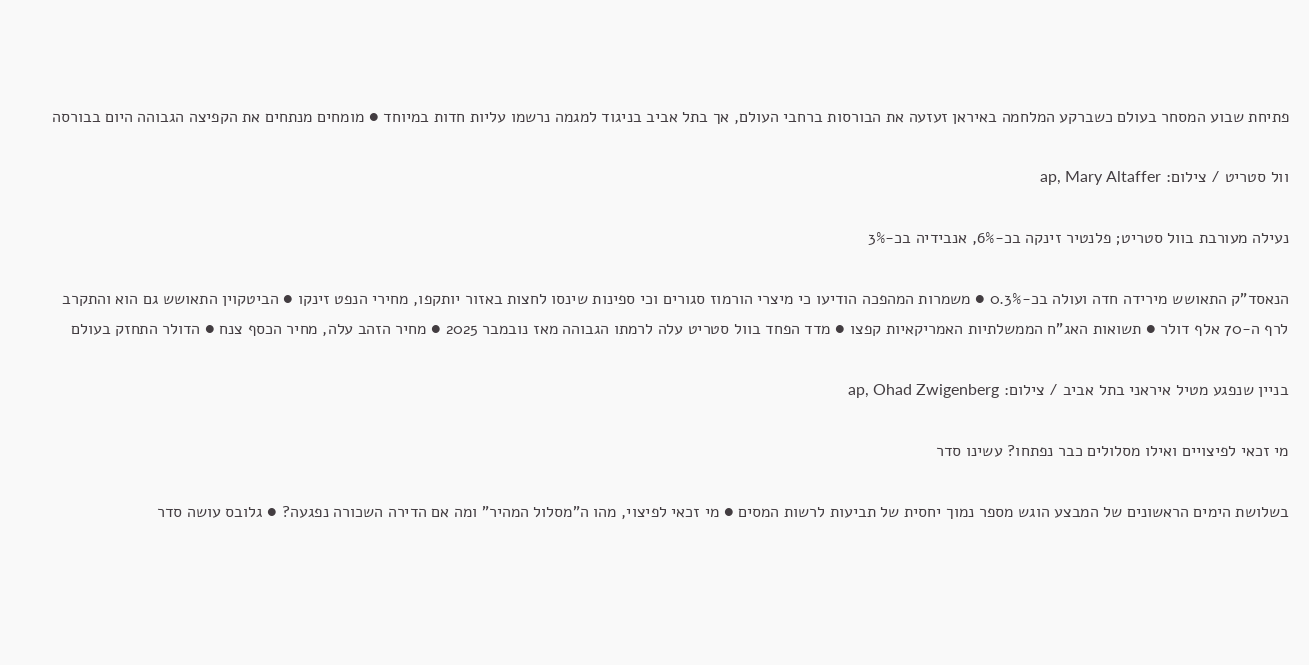פתיחת שבוע המסחר בעולם כשברקע המלחמה באיראן זעזעה את הבורסות ברחבי העולם, אך בתל אביב בניגוד למגמה נרשמו עליות חדות במיוחד ● מומחים מנתחים את הקפיצה הגבוהה היום בבורסה

וול סטריט / צילום: ap, Mary Altaffer

נעילה מעורבת בוול סטריט; פלנטיר זינקה בכ-6%, אנבידיה בכ-3%

הנאסד"ק התאושש מירידה חדה ועולה בכ-0.3% ● משמרות המהפכה הודיעו כי מיצרי הורמוז סגורים וכי ספינות שינסו לחצות באזור יותקפו, מחירי הנפט זינקו ● הביטקוין התאושש גם הוא והתקרב לרף ה-70 אלף דולר ● תשואות האג"ח הממשלתיות האמריקאיות קפצו ● מדד הפחד בוול סטריט עלה לרמתו הגבוהה מאז נובמבר 2025 ● מחיר הזהב עלה, מחיר הכסף צנח ● הדולר התחזק בעולם

בניין שנפגע מטיל איראני בתל אביב / צילום: ap, Ohad Zwigenberg

מי זכאי לפיצויים ואילו מסלולים כבר נפתחו? עשינו סדר

בשלושת הימים הראשונים של המבצע הוגש מספר נמוך יחסית של תביעות לרשות המסים ● מי זכאי לפיצוי, מהו ה"מסלול המהיר" ומה אם הדירה השכורה נפגעה? ● גלובס עושה סדר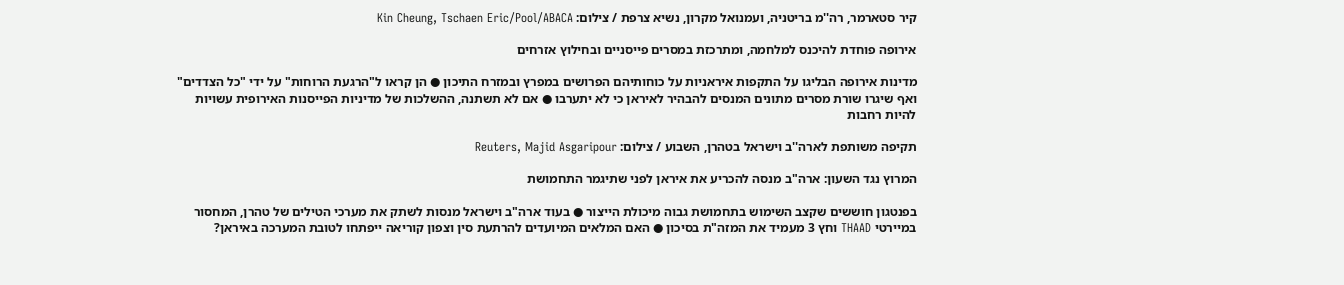קיר סטארמר, רה''מ בריטניה, ועמנואל מקרון, נשיא צרפת / צילום: Kin Cheung, Tschaen Eric/Pool/ABACA

אירופה פוחדת להיכנס למלחמה, ומתרכזת במסרים פייסניים ובחילוץ אזרחים

מדינות אירופה הבליגו על התקפות איראניות על כוחותיהם הפרושים במפרץ ובמזרח התיכון ● הן קראו ל"הרגעת הרוחות" על ידי "כל הצדדים" ואף שיגרו שורת מסרים מתונים המנסים להבהיר לאיראן כי לא יתערבו ● אם לא תשתנה, ההשלכות של מדיניות הפייסנות האירופית עשויות להיות רחבות

תקיפה משותפת לארה''ב וישראל בטהרן, השבוע / צילום: Reuters, Majid Asgaripour

המרוץ נגד השעון: ארה"ב מנסה להכריע את איראן לפני שתיגמר התחמושת

בפנטגון חוששים שקצב השימוש בתחמושת גבוה מיכולת הייצור ● בעוד ארה"ב וישראל מנסות לשתק את מערכי הטילים של טהרן, המחסור במיירטי THAAD וחץ 3 מעמיד את המזה"ת בסיכון ● האם המלאים המיועדים להרתעת סין וצפון קוריאה ייפתחו לטובת המערכה באיראן?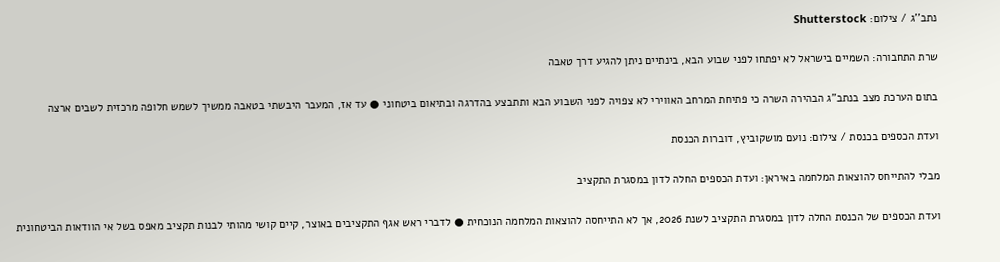נתב''ג / צילום: Shutterstock

שרת התחבורה: השמיים בישראל לא יפתחו לפני שבוע הבא, בינתיים ניתן להגיע דרך טאבה

בתום הערכת מצב בנתב"ג הבהירה השרה כי פתיחת המרחב האווירי לא צפויה לפני השבוע הבא ותתבצע בהדרגה ובתיאום ביטחוני ● עד אז, המעבר היבשתי בטאבה ממשיך לשמש חלופה מרכזית לשבים ארצה

ועדת הכספים בכנסת / צילום: נועם מושקוביץ, דוברות הכנסת

מבלי להתייחס להוצאות המלחמה באיראן: ועדת הכספים החלה לדון במסגרת התקציב

ועדת הכספים של הכנסת החלה לדון במסגרת התקציב לשנת 2026, אך לא התייחסה להוצאות המלחמה הנוכחית ● לדברי ראש אגף התקציבים באוצר, קיים קושי מהותי לבנות תקציב מאפס בשל אי הוודאות הביטחונית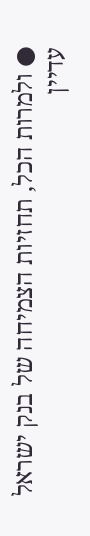● ולמרות הכל, תחזיות הצמיחה של בנק ישראל עדיין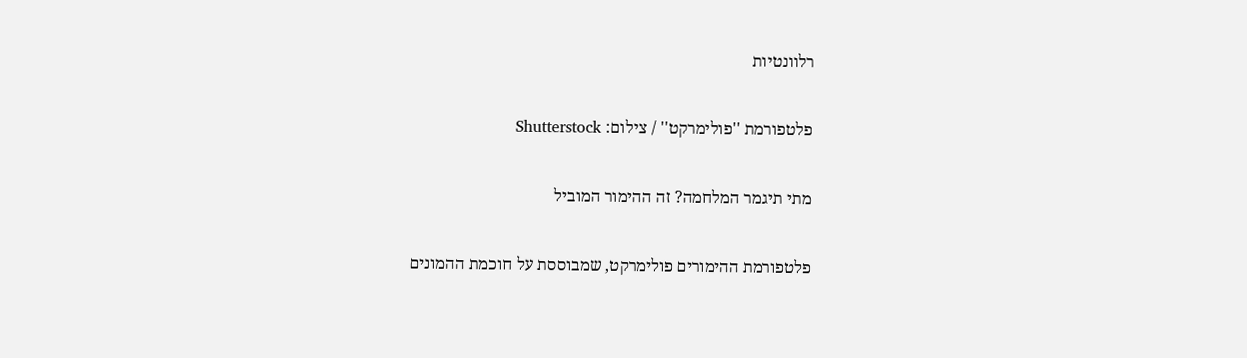רלוונטיות

פלטפורמת ''פולימרקט'' / צילום: Shutterstock

מתי תיגמר המלחמה? זה ההימור המוביל

פלטפורמת ההימורים פולימרקט, שמבוססת על חוכמת ההמונים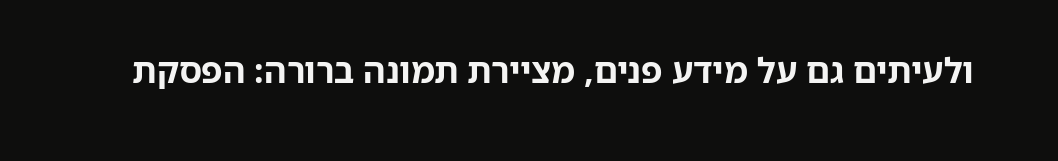ולעיתים גם על מידע פנים, מציירת תמונה ברורה: הפסקת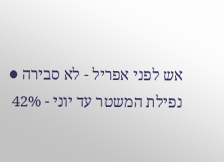אש לפני אפריל - לא סבירה ● נפילת המשטר עד יוני - 42%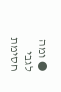● ומה לגבי חסימת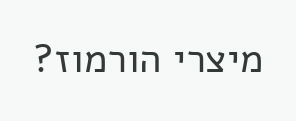מיצרי הורמוז?